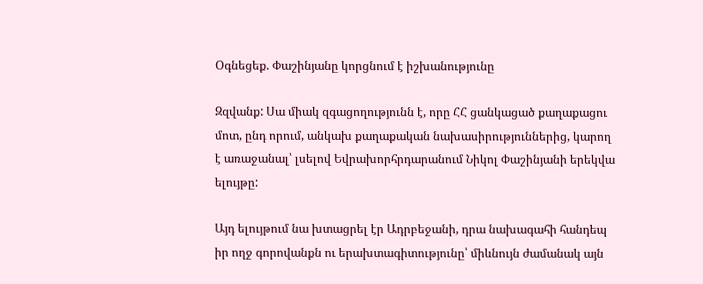Օգնեցեք. Փաշինյանը կորցնում է իշխանությունը

Զզվանք: Սա միակ զգացողությունն է, որը ՀՀ ցանկացած քաղաքացու մոտ, ընդ որում, անկախ քաղաքական նախասիրություններից, կարող է առաջանալ՝ լսելով Եվրախորհրդարանում Նիկոլ Փաշինյանի երեկվա ելույթը:

Այդ ելույթում նա խտացրել էր Ադրբեջանի, դրա նախագահի հանդեպ իր ողջ գորովանքն ու երախտագիտությունը՝ միևնույն ժամանակ այն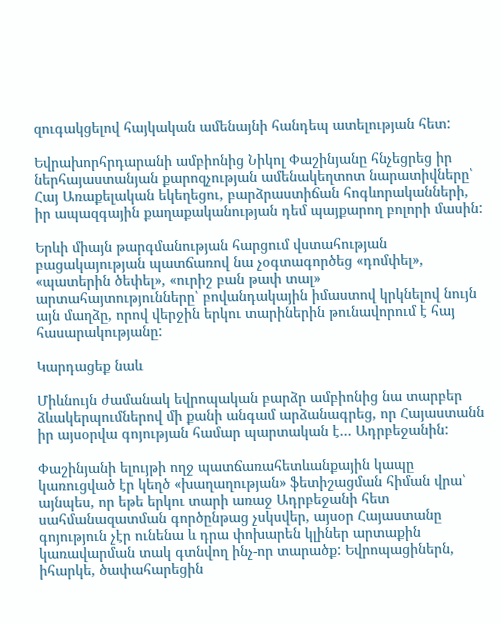զուգակցելով հայկական ամենայնի հանդեպ ատելության հետ:

Եվրախորհրդարանի ամբիոնից Նիկոլ Փաշինյանը հնչեցրեց իր ներհայաստանյան քարոզչության ամենակեղտոտ նարատիվները՝ Հայ Առաքելական եկեղեցու, բարձրաստիճան հոգևորականների, իր ապազգային քաղաքականության դեմ պայքարող բոլորի մասին:

Երևի միայն թարգմանության հարցում վստահության բացակայության պատճառով նա չօգտագործեց «դոմփել», «պատերին ծեփել», «ուրիշ բան թափ տալ» արտահայտությունները՝ բովանդակային իմաստով կրկնելով նույն այն մաղձը, որով վերջին երկու տարիներին թունավորում է հայ հասարակությանը:

Կարդացեք նաև

Միևնույն ժամանակ եվրոպական բարձր ամբիոնից նա տարբեր ձևակերպումներով մի քանի անգամ արձանագրեց, որ Հայաստանն իր այսօրվա գոյության համար պարտական է… Ադրբեջանին:

Փաշինյանի ելույթի ողջ պատճառահետևանքային կապը կառուցված էր կեղծ «խաղաղության» ֆետիշացման հիման վրա՝ այնպես, որ եթե երկու տարի առաջ Ադրբեջանի հետ սահմանազատման գործընթաց չսկսվեր, այսօր Հայաստանը գոյություն չէր ունենա և դրա փոխարեն կլիներ արտաքին կառավարման տակ գտնվող ինչ-որ տարածք: Եվրոպացիներն, իհարկե, ծափահարեցին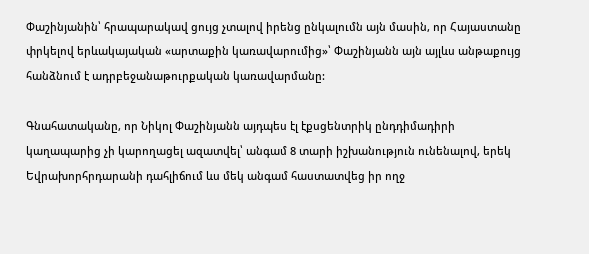Փաշինյանին՝ հրապարակավ ցույց չտալով իրենց ընկալումն այն մասին, որ Հայաստանը փրկելով երևակայական «արտաքին կառավարումից»՝ Փաշինյանն այն այլևս անթաքույց հանձնում է ադրբեջանաթուրքական կառավարմանը:

Գնահատականը, որ Նիկոլ Փաշինյանն այդպես էլ էքսցենտրիկ ընդդիմադիրի կաղապարից չի կարողացել ազատվել՝ անգամ 8 տարի իշխանություն ունենալով, երեկ Եվրախորհրդարանի դահլիճում ևս մեկ անգամ հաստատվեց իր ողջ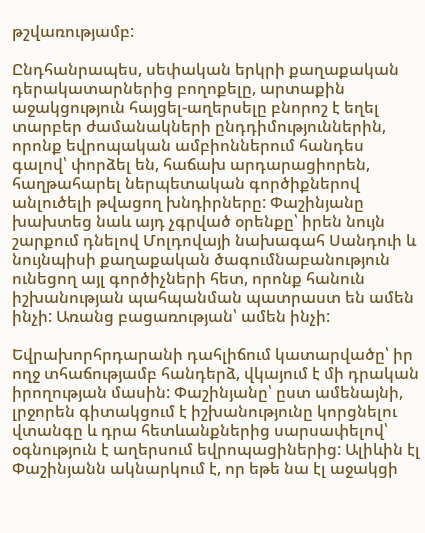թշվառությամբ:

Ընդհանրապես, սեփական երկրի քաղաքական դերակատարներից բողոքելը, արտաքին աջակցություն հայցել-աղերսելը բնորոշ է եղել տարբեր ժամանակների ընդդիմություններին, որոնք եվրոպական ամբիոններում հանդես գալով՝ փորձել են, հաճախ արդարացիորեն, հաղթահարել ներպետական գործիքներով անլուծելի թվացող խնդիրները: Փաշինյանը խախտեց նաև այդ չգրված օրենքը՝ իրեն նույն շարքում դնելով Մոլդովայի նախագահ Սանդուի և նույնպիսի քաղաքական ծագումնաբանություն ունեցող այլ գործիչների հետ, որոնք հանուն իշխանության պահպանման պատրաստ են ամեն ինչի: Առանց բացառության՝ ամեն ինչի:

Եվրախորհրդարանի դահլիճում կատարվածը՝ իր ողջ տհաճությամբ հանդերձ, վկայում է մի դրական իրողության մասին: Փաշինյանը՝ ըստ ամենայնի, լրջորեն գիտակցում է իշխանությունը կորցնելու վտանգը և դրա հետևանքներից սարսափելով՝ օգնություն է աղերսում եվրոպացիներից: Ալիևին էլ Փաշինյանն ակնարկում է, որ եթե նա էլ աջակցի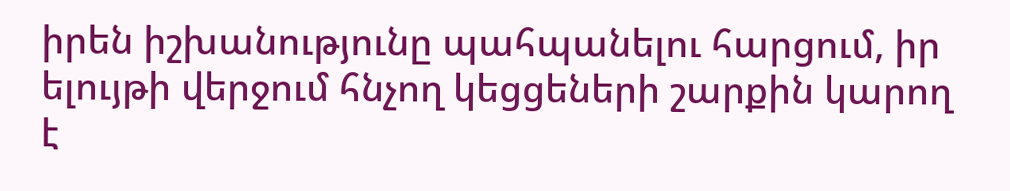իրեն իշխանությունը պահպանելու հարցում, իր ելույթի վերջում հնչող կեցցեների շարքին կարող է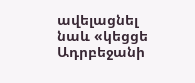ավելացնել նաև «կեցցե Ադրբեջանի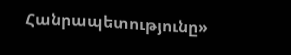Հանրապետությունը»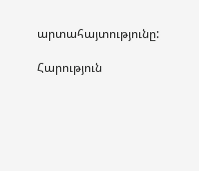արտահայտությունը:

Հարություն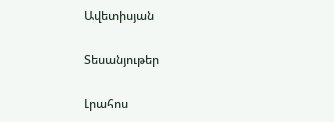Ավետիսյան

Տեսանյութեր

Լրահոս